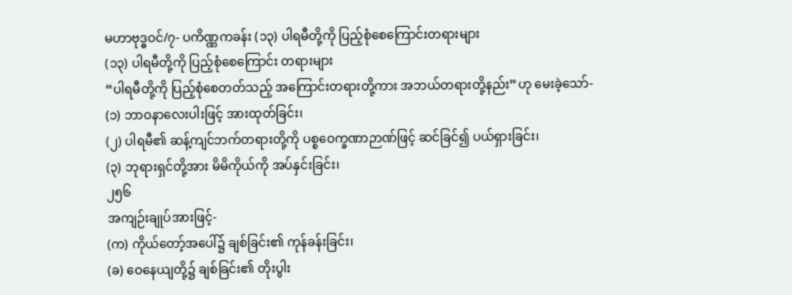မဟာဗုဒ္ဓဝင်/၇- ပကိဏ္ဏကခန်း (၁၃) ပါရမီတို့ကို ပြည့်စုံစေကြောင်းတရားများ
(၁၃) ပါရမီတို့ကို ပြည့်စုံစေကြောင်း တရားများ
“ပါရမီတို့ကို ပြည့်စုံစေတတ်သည့် အကြောင်းတရားတို့ကား အဘယ်တရားတို့နည်း”ဟု မေးခဲ့သော်-
(၁) ဘာဝနာလေးပါးဖြင့် အားထုတ်ခြင်း၊
(၂) ပါရမီ၏ ဆန့်ကျင်ဘက်တရားတို့ကို ပစ္စဝေက္ခဏာဉာဏ်ဖြင့် ဆင်ခြင်၍ ပယ်ရှားခြင်း၊
(၃) ဘုရားရှင်တို့အား မိမိကိုယ်ကို အပ်နှင်းခြင်း၊
၂၅၆
အကျဉ်းချုပ်အားဖြင့်-
(က) ကိုယ်တော့်အပေါ်၌ ချစ်ခြင်း၏ ကုန်ခန်းခြင်း၊
(ခ) ဝေနေယျတို့၌ ချစ်ခြင်း၏ တိုးပွါး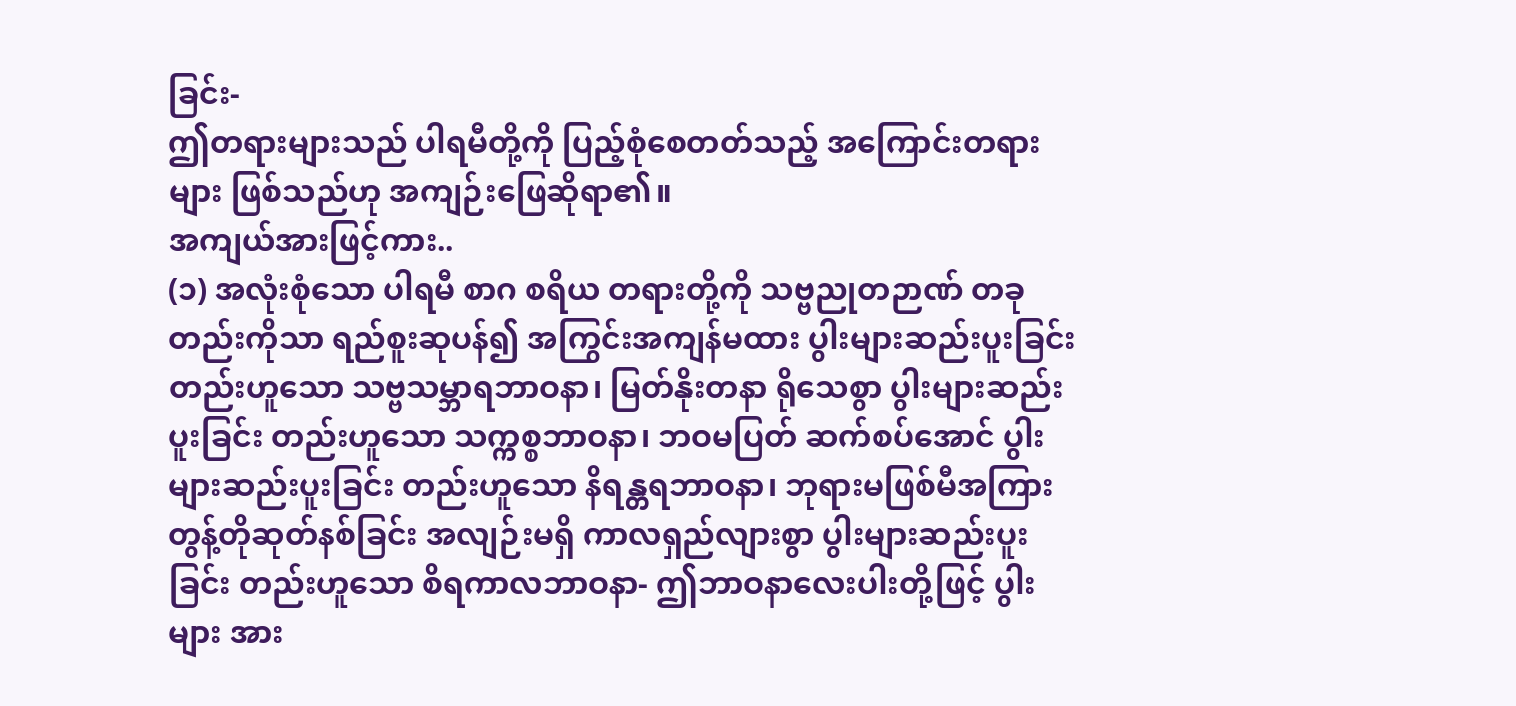ခြင်း-
ဤတရားများသည် ပါရမီတို့ကို ပြည့်စုံစေတတ်သည့် အကြောင်းတရားများ ဖြစ်သည်ဟု အကျဉ်းဖြေဆိုရာ၏။
အကျယ်အားဖြင့်ကား..
(၁) အလုံးစုံသော ပါရမီ စာဂ စရိယ တရားတို့ကို သဗ္ဗညုတဉာဏ် တခုတည်းကိုသာ ရည်စူးဆုပန်၍ အကြွင်းအကျန်မထား ပွါးများဆည်းပူးခြင်း တည်းဟူသော သဗ္ဗသမ္ဘာရဘာဝနာ၊ မြတ်နိုးတနာ ရိုသေစွာ ပွါးများဆည်းပူးခြင်း တည်းဟူသော သက္ကစ္စဘာဝနာ၊ ဘဝမပြတ် ဆက်စပ်အောင် ပွါးများဆည်းပူးခြင်း တည်းဟူသော နိရန္တရဘာဝနာ၊ ဘုရားမဖြစ်မီအကြား တွန့်တိုဆုတ်နစ်ခြင်း အလျဉ်းမရှိ ကာလရှည်လျားစွာ ပွါးများဆည်းပူးခြင်း တည်းဟူသော စိရကာလဘာဝနာ- ဤဘာဝနာလေးပါးတို့ဖြင့် ပွါးများ အား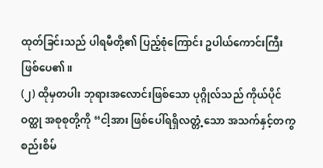ထုတ်ခြင်းသည် ပါရမီတို့၏ ပြည့်စုံကြောင်း ဥပါယ်ကောင်းကြီး ဖြစ်ပေ၏။
(၂) ထိုမှတပါး ဘုရားအလောင်းဖြစ်သော ပုဂ္ဂိုလ်သည် ကိုယ်ပိုင်ဝတ္ထု အစုစုတို့ကို “ငါ့အား ဖြစ်ပေါ်ရရှိလတ္တံ့သော အသက်နှင့်တကွ စည်းစိမ်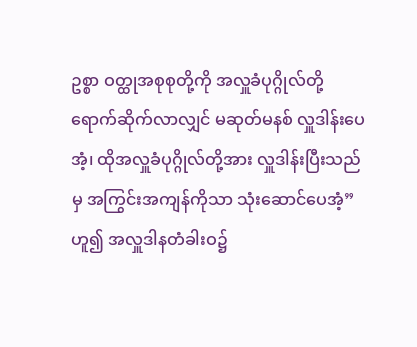ဥစ္စာ ဝတ္ထုအစုစုတို့ကို အလှူခံပုဂ္ဂိုလ်တို့ ရောက်ဆိုက်လာလျှင် မဆုတ်မနစ် လှူဒါန်းပေအံ့၊ ထိုအလှူခံပုဂ္ဂိုလ်တို့အား လှူဒါန်းပြီးသည်မှ အကြွင်းအကျန်ကိုသာ သုံးဆောင်ပေအံ့”ဟူ၍ အလှူဒါနတံခါးဝ၌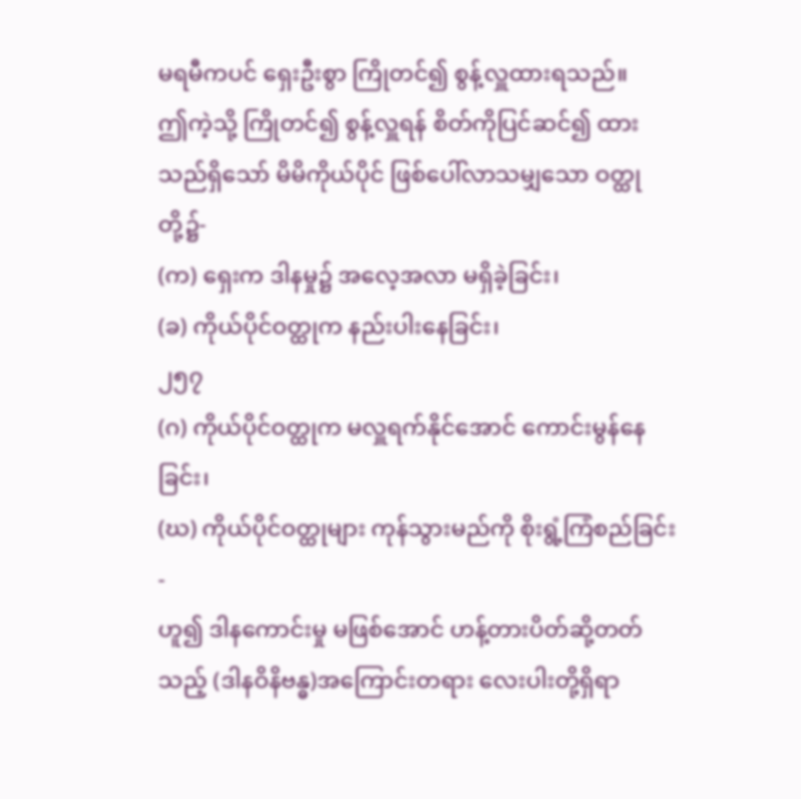မရမီကပင် ရှေးဦးစွာ ကြိုတင်၍ စွန့်လှူထားရသည်။
ဤကဲ့သို့ ကြိုတင်၍ စွန့်လှူရန် စိတ်ကိုပြင်ဆင်၍ ထားသည်ရှိသော် မိမိကိုယ်ပိုင် ဖြစ်ပေါ်လာသမျှသော ဝတ္ထုတို့၌-
(က) ရှေးက ဒါနမှု၌ အလေ့အလာ မရှိခဲ့ခြင်း၊
(ခ) ကိုယ်ပိုင်ဝတ္ထုက နည်းပါးနေခြင်း၊
၂၅၇
(ဂ) ကိုယ်ပိုင်ဝတ္ထုက မလှူရက်နိုင်အောင် ကောင်းမွန်နေခြင်း၊
(ဃ) ကိုယ်ပိုင်ဝတ္ထုများ ကုန်သွားမည်ကို စိုးရွံ့ကြံစည်ခြင်း-
ဟူ၍ ဒါနကောင်းမှု မဖြစ်အောင် ဟန့်တားပိတ်ဆို့တတ်သည့် (ဒါနဝိနိဗန္ဓ)အကြောင်းတရား လေးပါးတို့ရှိရာ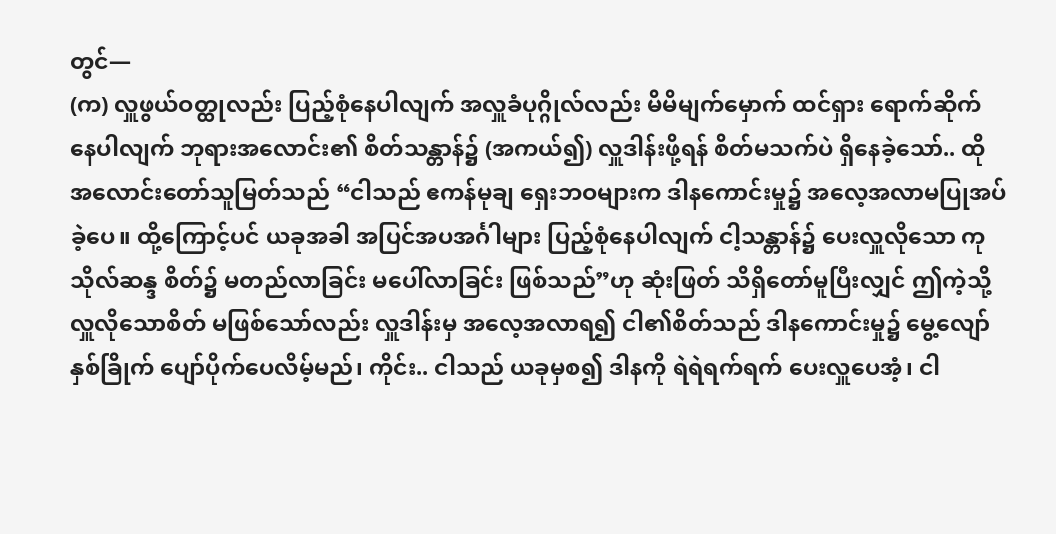တွင်—
(က) လှူဖွယ်ဝတ္ထုလည်း ပြည့်စုံနေပါလျက် အလှူခံပုဂ္ဂိုလ်လည်း မိမိမျက်မှောက် ထင်ရှား ရောက်ဆိုက်နေပါလျက် ဘုရားအလောင်း၏ စိတ်သန္တာန်၌ (အကယ်၍) လှူဒါန်းဖို့ရန် စိတ်မသက်ပဲ ရှိနေခဲ့သော်.. ထို အလောင်းတော်သူမြတ်သည် “ငါသည် ဧကန်မုချ ရှေးဘဝများက ဒါနကောင်းမှု၌ အလေ့အလာမပြုအပ်ခဲ့ပေ။ ထို့ကြောင့်ပင် ယခုအခါ အပြင်အပအင်္ဂါများ ပြည့်စုံနေပါလျက် ငါ့သန္တာန်၌ ပေးလှူလိုသော ကုသိုလ်ဆန္ဒ စိတ်၌ မတည်လာခြင်း မပေါ်လာခြင်း ဖြစ်သည်”ဟု ဆုံးဖြတ် သိရှိတော်မူပြီးလျှင် ဤကဲ့သို့ လှူလိုသောစိတ် မဖြစ်သော်လည်း လှူဒါန်းမှ အလေ့အလာရ၍ ငါ၏စိတ်သည် ဒါနကောင်းမှု၌ မွေ့လျော်နှစ်ခြိုက် ပျော်ပိုက်ပေလိမ့်မည်၊ ကိုင်း.. ငါသည် ယခုမှစ၍ ဒါနကို ရဲရဲရက်ရက် ပေးလှူပေအံ့၊ ငါ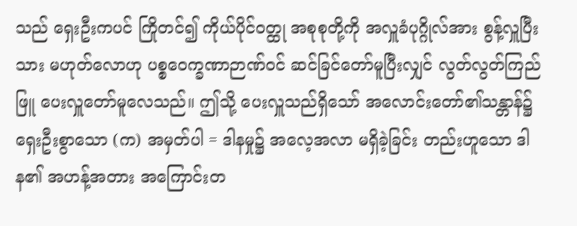သည် ရှေးဦးကပင် ကြိုတင်၍ ကိုယ်ပိုင်ဝတ္ထု အစုစုတို့ကို အလှူခံပုဂ္ဂိုလ်အား စွန့်လှူပြီးသား မဟုတ်လောဟု ပစ္စဝေက္ခဏာဉာဏ်ဝင် ဆင်ခြင်တော်မူပြီးလျှင် လွတ်လွတ်ကြည်ဖြူ ပေးလှူတော်မူလေသည်။ ဤသို့ ပေးလှူသည်ရှိသော် အလောင်းတော်၏သန္တာန်၌ ရှေးဦးစွာသော (က) အမှတ်ပါ = ဒါနမှု၌ အလေ့အလာ မရှိခဲ့ခြင်း တည်းဟူသော ဒါန၏ အဟန့်အတား အကြောင်းတ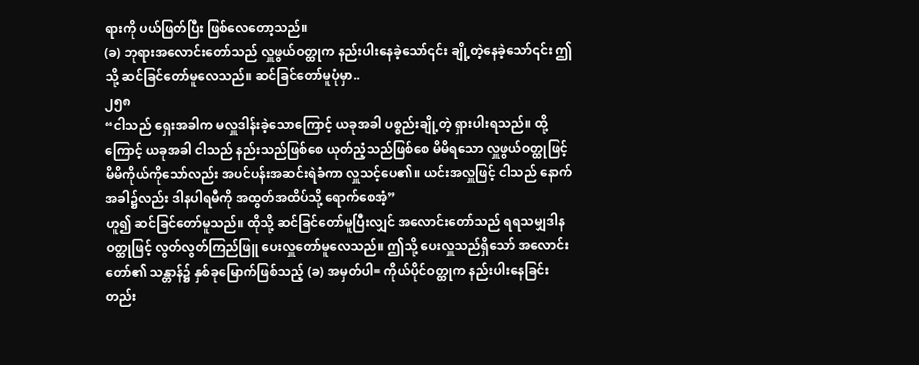ရားကို ပယ်ဖြတ်ပြီး ဖြစ်လေတော့သည်။
(ခ) ဘုရားအလောင်းတော်သည် လှူဖွယ်ဝတ္ထုက နည်းပါးနေခဲ့သော်၎င်း ချို့တဲ့နေခဲ့သော်၎င်း ဤသို့ ဆင်ခြင်တော်မူလေသည်။ ဆင်ခြင်တော်မူပုံမှာ..
၂၅၈
“ငါသည် ရှေးအခါက မလှူဒါန်းခဲ့သောကြောင့် ယခုအခါ ပစ္စည်းချို့တဲ့ ရှားပါးရသည်။ ထို့ကြောင့် ယခုအခါ ငါသည် နည်းသည်ဖြစ်စေ ယုတ်ညံ့သည်ဖြစ်စေ မိမိရသော လှူဖွယ်ဝတ္ထုဖြင့် မိမိကိုယ်ကိုသော်လည်း အပင်ပန်းအဆင်းရဲခံကာ လှူသင့်ပေ၏။ ယင်းအလှူဖြင့် ငါသည် နောက်အခါ၌လည်း ဒါနပါရမီကို အထွတ်အထိပ်သို့ ရောက်စေအံ့”
ဟူ၍ ဆင်ခြင်တော်မူသည်။ ထိုသို့ ဆင်ခြင်တော်မူပြီးလျှင် အလောင်းတော်သည် ရရသမျှဒါနဝတ္ထုဖြင့် လွတ်လွတ်ကြည်ဖြူ ပေးလှူတော်မူလေသည်။ ဤသို့ ပေးလှူသည်ရှိသော် အလောင်းတော်၏ သန္တာန်၌ နှစ်ခုမြောက်ဖြစ်သည့် (ခ) အမှတ်ပါ= ကိုယ်ပိုင်ဝတ္ထုက နည်းပါးနေခြင်း တည်း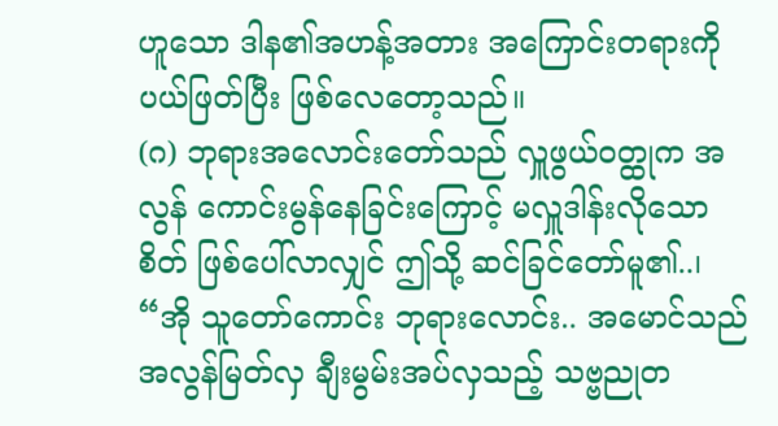ဟူသော ဒါန၏အဟန့်အတား အကြောင်းတရားကို ပယ်ဖြတ်ပြီး ဖြစ်လေတော့သည်။
(ဂ) ဘုရားအလောင်းတော်သည် လှူဖွယ်ဝတ္ထုက အလွန် ကောင်းမွန်နေခြင်းကြောင့် မလှူဒါန်းလိုသောစိတ် ဖြစ်ပေါ်လာလျှင် ဤသို့ ဆင်ခြင်တော်မူ၏..၊
“အို သူတော်ကောင်း ဘုရားလောင်း.. အမောင်သည် အလွန်မြတ်လှ ချီးမွမ်းအပ်လှသည့် သဗ္ဗညုတ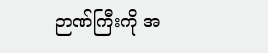ဉာဏ်ကြီးကို အ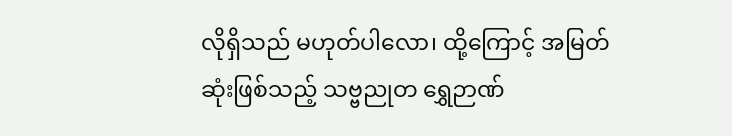လိုရှိသည် မဟုတ်ပါလော၊ ထို့ကြောင့် အမြတ်ဆုံးဖြစ်သည့် သဗ္ဗညုတ ရွှေဉာဏ်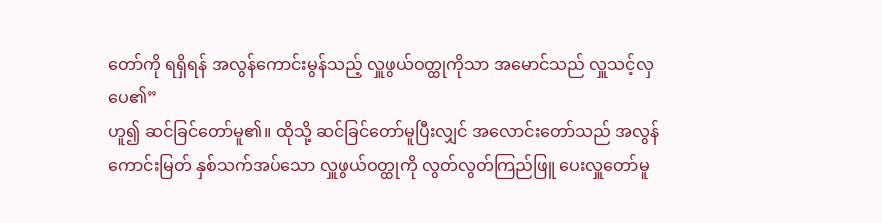တော်ကို ရရှိရန် အလွန်ကောင်းမွန်သည့် လှူဖွယ်ဝတ္ထုကိုသာ အမောင်သည် လှူသင့်လှပေ၏”
ဟူ၍ ဆင်ခြင်တော်မူ၏။ ထိုသို့ ဆင်ခြင်တော်မူပြီးလျှင် အလောင်းတော်သည် အလွန်ကောင်းမြတ် နှစ်သက်အပ်သော လှူဖွယ်ဝတ္ထုကို လွတ်လွတ်ကြည်ဖြူ ပေးလှူတော်မူ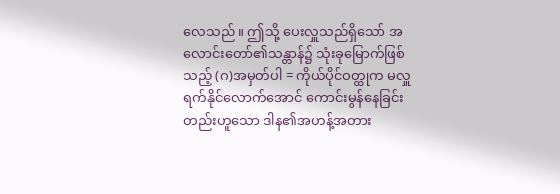လေသည်။ ဤသို့ ပေးလှူသည်ရှိသော် အလောင်းတော်၏သန္တာန်၌ သုံးခုမြောက်ဖြစ်သည့် (ဂ)အမှတ်ပါ = ကိုယ်ပိုင်ဝတ္ထုက မလှူရက်နိုင်လောက်အောင် ကောင်းမွန်နေခြင်း တည်းဟူသော ဒါန၏အဟန့်အတား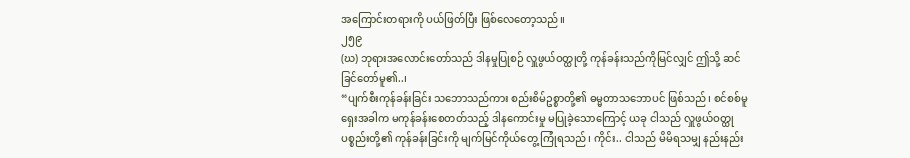အကြောင်းတရားကို ပယ်ဖြတ်ပြီး ဖြစ်လေတော့သည်။
၂၅၉
(ဃ) ဘုရားအလောင်းတော်သည် ဒါနမှုပြုစဉ် လှူဖွယ်ဝတ္ထုတို့ ကုန်ခန်းသည်ကိုမြင်လျှင် ဤသို့ ဆင်ခြင်တော်မူ၏..၊
“ပျက်စီးကုန်ခန်းခြင်း သဘောသည်ကား စည်းစိမ်ဥစ္စာတို့၏ ဓမ္မတာသဘောပင် ဖြစ်သည်၊ စင်စစ်မူ ရှေးအခါက မကုန်ခန်းစေတတ်သည့် ဒါနကောင်းမှု မပြုခဲ့သောကြောင့် ယခု ငါသည် လှူဖွယ်ဝတ္ထုပစ္စည်းတို့၏ ကုန်ခန်းခြင်းကို မျက်မြင်ကိုယ်တွေ့ ကြုံရသည်၊ ကိုင်း.. ငါသည် မိမိရသမျှ နည်းနည်း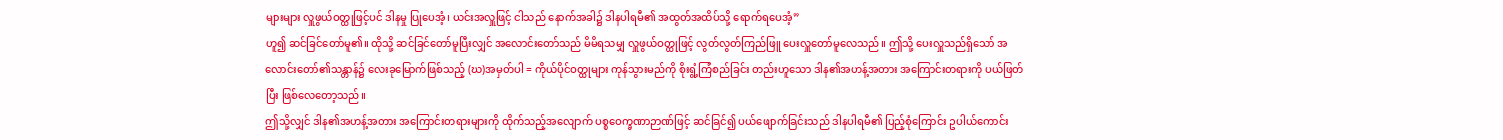များများ လှူဖွယ်ဝတ္ထုဖြင့်ပင် ဒါနမှု ပြုပေအံ့၊ ယင်းအလှူဖြင့် ငါသည် နောက်အခါ၌ ဒါနပါရမီ၏ အထွတ်အထိပ်သို့ ရောက်ရပေအံ့”
ဟူ၍ ဆင်ခြင်တော်မူ၏။ ထိုသို့ ဆင်ခြင်တော်မူပြီးလျှင် အလောင်းတော်သည် မိမိရသမျှ လှူဖွယ်ဝတ္ထုဖြင့် လွတ်လွတ်ကြည်ဖြူ ပေးလှူတော်မူလေသည်။ ဤသို့ ပေးလှူသည်ရှိသော် အလောင်းတော်၏သန္တာန်၌ လေးခုမြောက်ဖြစ်သည့် (ဃ)အမှတ်ပါ = ကိုယ်ပိုင်ဝတ္ထုများ ကုန်သွားမည်ကို စိုးရွံ့ကြံစည်ခြင်း တည်းဟူသော ဒါန၏အဟန့်အတား အကြောင်းတရားကို ပယ်ဖြတ်ပြီး ဖြစ်လေတော့သည်။
ဤသို့လျှင် ဒါန၏အဟန့်အတား အကြောင်းတရားများကို ထိုက်သည့်အလျောက် ပစ္စဝေက္ခဏာဉာဏ်ဖြင့် ဆင်ခြင်၍ ပယ်ဖျောက်ခြင်းသည် ဒါနပါရမီ၏ ပြည့်စုံကြောင်း ဥပါယ်ကောင်း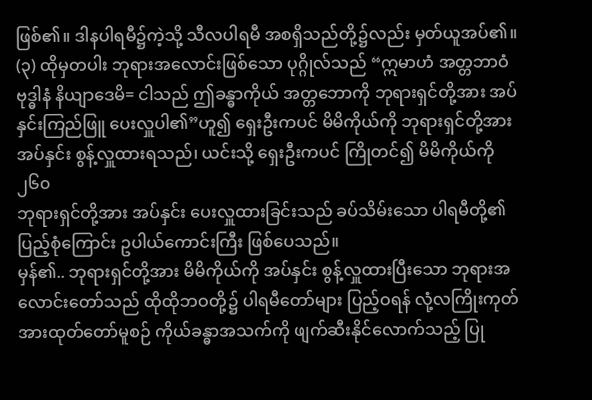ဖြစ်၏။ ဒါနပါရမီ၌ကဲ့သို့ သီလပါရမီ အစရှိသည်တို့၌လည်း မှတ်ယူအပ်၏။
(၃) ထိုမှတပါး ဘုရားအလောင်းဖြစ်သော ပုဂ္ဂိုလ်သည် “ဣမာဟံ အတ္တဘာဝံ ဗုဒ္ဓါနံ နိယျာဒေမိ= ငါသည် ဤခန္ဓာကိုယ် အတ္တဘောကို ဘုရားရှင်တို့အား အပ်နှင်းကြည်ဖြူ ပေးလှူပါ၏”ဟူ၍ ရှေးဦးကပင် မိမိကိုယ်ကို ဘုရားရှင်တို့အား အပ်နှင်း စွန့်လှူထားရသည်၊ ယင်းသို့ ရှေးဦးကပင် ကြိုတင်၍ မိမိကိုယ်ကို
၂၆၀
ဘုရားရှင်တို့အား အပ်နှင်း ပေးလှူထားခြင်းသည် ခပ်သိမ်းသော ပါရမီတို့၏ ပြည့်စုံကြောင်း ဥပါယ်ကောင်းကြီး ဖြစ်ပေသည်။
မှန်၏.. ဘုရားရှင်တို့အား မိမိကိုယ်ကို အပ်နှင်း စွန့်လှူထားပြီးသော ဘုရားအလောင်းတော်သည် ထိုထိုဘဝတို့၌ ပါရမီတော်များ ပြည့်ဝရန် လုံ့လကြိုးကုတ် အားထုတ်တော်မူစဉ် ကိုယ်ခန္ဓာအသက်ကို ဖျက်ဆီးနိုင်လောက်သည့် ပြု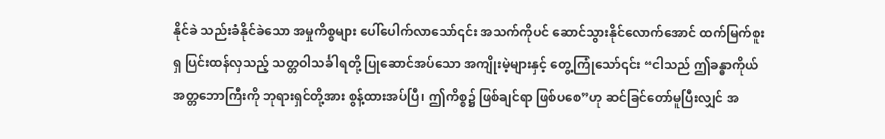နိုင်ခဲ သည်းခံနိုင်ခဲသော အမှုကိစ္စများ ပေါ်ပေါက်လာသော်၎င်း အသက်ကိုပင် ဆောင်သွားနိုင်လောက်အောင် ထက်မြက်စူးရှ ပြင်းထန်လှသည့် သတ္တဝါသင်္ခါရတို့ ပြုဆောင်အပ်သော အကျိုးမဲ့များနှင့် တွေ့ကြုံသော်၎င်း “ငါသည် ဤခန္ဓာကိုယ် အတ္တဘောကြီးကို ဘုရားရှင်တို့အား စွန့်ထားအပ်ပြီ၊ ဤကိစ္စ၌ ဖြစ်ချင်ရာ ဖြစ်ပစေ”ဟု ဆင်ခြင်တော်မူပြီးလျှင် အ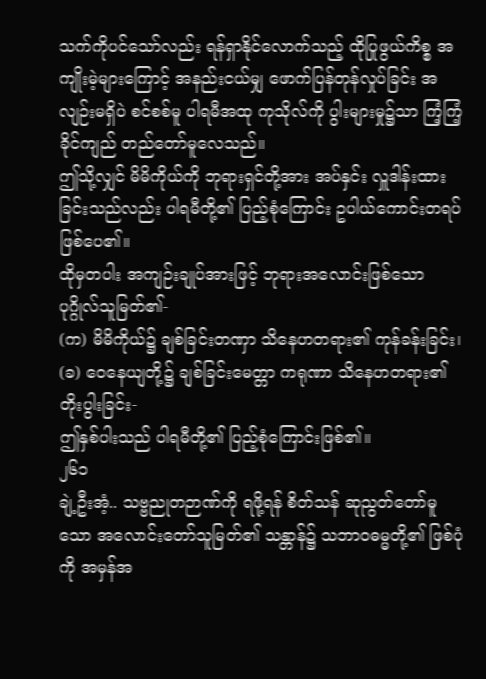သက်ကိုပင်သော်လည်း ရန်ရှာနိုင်လောက်သည့် ထိုပြုဖွယ်ကိစ္စ အကျိုးမဲ့များကြောင့် အနည်းငယ်မျှ ဖောက်ပြန်တုန်လှုပ်ခြင်း အလျဉ်းမရှိပဲ စင်စစ်မူ ပါရမီအထု ကုသိုလ်ကို ပွါးများမှု၌သာ ကြံ့ကြံ့ခိုင်ကျည် တည်တော်မူလေသည်။
ဤသို့လျှင် မိမိကိုယ်ကို ဘုရားရှင်တို့အား အပ်နှင်း လှူဒါန်းထားခြင်းသည်လည်း ပါရမီတို့၏ ပြည့်စုံကြောင်း ဥပါယ်ကောင်းတရပ် ဖြစ်ပေ၏။
ထိုမှတပါး အကျဉ်းချုပ်အားဖြင့် ဘုရားအလောင်းဖြစ်သော ပုဂ္ဂိုလ်သူမြတ်၏-
(က) မိမိကိုယ်၌ ချစ်ခြင်းတဏှာ သိနေဟတရား၏ ကုန်ခန်းခြင်း၊
(ခ) ဝေနေယျတို့၌ ချစ်ခြင်းမေတ္တာ ကရုဏာ သိနေဟတရား၏ တိုးပွါးခြင်း-
ဤနှစ်ပါးသည် ပါရမီတို့၏ ပြည့်စုံကြောင်းဖြစ်၏။
၂၆၁
ချဲ့ဦးအံ့.. သဗ္ဗညုတဉာဏ်ကို ရဖို့ရန် စိတ်သန် ဆုညွတ်တော်မူသော အလောင်းတော်သူမြတ်၏ သန္တာန်၌ သဘာဝဓမ္မတို့၏ ဖြစ်ပုံကို အမှန်အ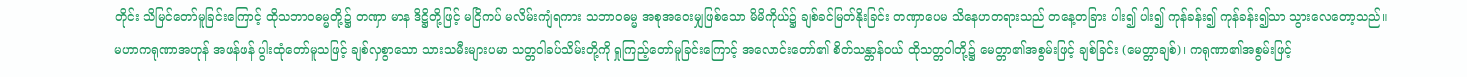တိုင်း သိမြင်တော်မူခြင်းကြောင့် ထိုသဘာဝဓမ္မတို့၌ တဏှာ မာန ဒိဋ္ဌိတို့ဖြင့် မငြိကပ် မလိမ်းကျံရကား သဘာဝဓမ္မ အစုအဝေးမျှဖြစ်သော မိမိကိုယ်၌ ချစ်ခင်မြတ်နိုးခြင်း တဏှာပေမ သိနေဟတရားသည် တနေ့တခြား ပါး၍ ပါး၍ ကုန်ခန်း၍ ကုန်ခန်း၍သာ သွားလေတော့သည်။
မဟာကရုဏာအဟုန် အဖန်ဖန် ပွါးထုံတော်မူသဖြင့် ချစ်လှစွာသော သားသမီးများပမာ သတ္တဝါခပ်သိမ်းတို့ကို ရှုကြည့်တော်မူခြင်းကြောင့် အလောင်းတော်၏ စိတ်သန္တာန်ဝယ် ထိုသတ္တဝါတို့၌ မေတ္တာ၏အစွမ်းဖြင့် ချစ်ခြင်း (မေတ္တာချစ်)၊ ကရုဏာ၏အစွမ်းဖြင့်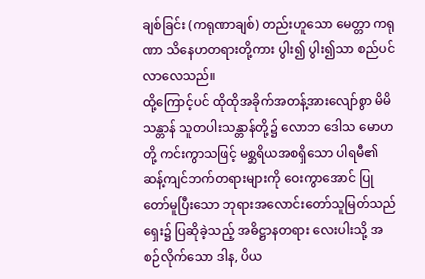ချစ်ခြင်း (ကရုဏာချစ်) တည်းဟူသော မေတ္တာ ကရုဏာ သိနေဟတရားတို့ကား ပွါး၍ ပွါး၍သာ စည်ပင်လာလေသည်။
ထို့ကြောင့်ပင် ထိုထိုအခိုက်အတန့်အားလျော်စွာ မိမိသန္တာန် သူတပါးသန္တာန်တို့၌ လောဘ ဒေါသ မောဟတို့ ကင်းကွာသဖြင့် မစ္ဆရိယအစရှိသော ပါရမီ၏ ဆန့်ကျင်ဘက်တရားများကို ဝေးကွာအောင် ပြုတော်မူပြီးသော ဘုရားအလောင်းတော်သူမြတ်သည် ရှေး၌ ပြဆိုခဲ့သည့် အဓိဋ္ဌာနတရား လေးပါးသို့ အစဉ်လိုက်သော ဒါန, ပိယ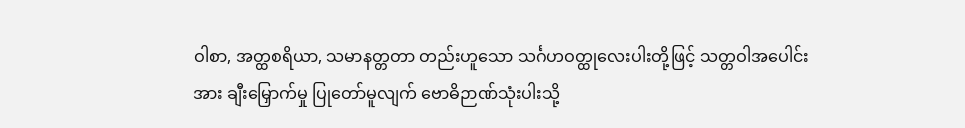ဝါစာ, အတ္ထစရိယာ, သမာနတ္တတာ တည်းဟူသော သင်္ဂဟဝတ္ထုလေးပါးတို့ဖြင့် သတ္တဝါအပေါင်းအား ချီးမြှောက်မှု ပြုတော်မူလျက် ဗောဓိဉာဏ်သုံးပါးသို့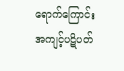ရောက်ကြောင်း အကျင့်ပဋိပတ်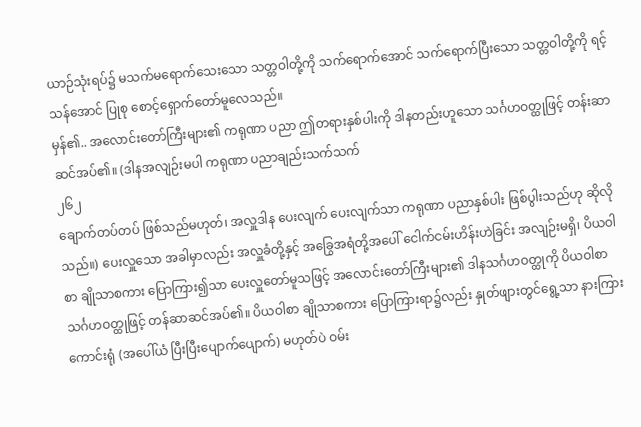ယာဉ်သုံးရပ်၌ မသက်မရောက်သေးသော သတ္တဝါတို့ကို သက်ရောက်အောင် သက်ရောက်ပြီးသော သတ္တဝါတို့ကို ရင့်သန်အောင် ပြုစု စောင့်ရှောက်တော်မူလေသည်။
မှန်၏.. အလောင်းတော်ကြီးများ၏ ကရုဏာ ပညာ ဤတရားနှစ်ပါးကို ဒါနတည်းဟူသော သင်္ဂဟဝတ္ထုဖြင့် တန်းဆာဆင်အပ်၏။ (ဒါနအလျဉ်းမပါ ကရုဏာ ပညာချည်းသက်သက်
၂၆၂
ချောက်တပ်တပ် ဖြစ်သည်မဟုတ်၊ အလှူဒါန ပေးလျက် ပေးလျက်သာ ကရုဏာ ပညာနှစ်ပါး ဖြစ်ပွါးသည်ဟု ဆိုလိုသည်။) ပေးလှူသော အခါမှာလည်း အလှူခံတို့နှင့် အခြွေအရံတို့အပေါ် ငေါက်ငမ်းဟိန်းဟဲခြင်း အလျဉ်းမရှိ၊ ပိယဝါစာ ချိုသာစကား ပြောကြား၍သာ ပေးလှူတော်မူသဖြင့် အလောင်းတော်ကြီးများ၏ ဒါနသင်္ဂဟဝတ္ထုကို ပိယဝါစာ သင်္ဂဟဝတ္ထုဖြင့် တန်ဆာဆင်အပ်၏။ ပိယဝါစာ ချိုသာစကား ပြောကြားရာ၌လည်း နှုတ်ဖျားတွင်ရွေ့သာ နားကြားကောင်းရုံ (အပေါ်ယံ ပြီးပြီးပျောက်ပျောက်) မဟုတ်ပဲ ဝမ်း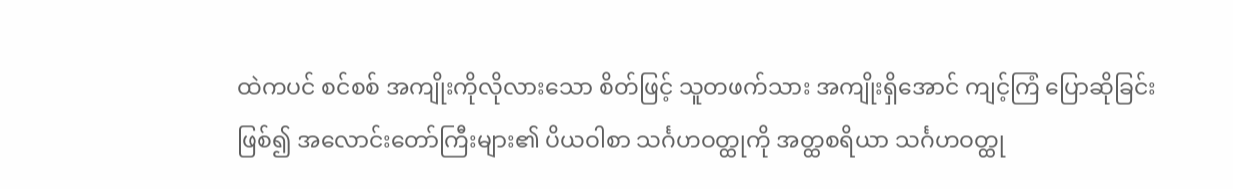ထဲကပင် စင်စစ် အကျိုးကိုလိုလားသော စိတ်ဖြင့် သူတဖက်သား အကျိုးရှိအောင် ကျင့်ကြံ ပြောဆိုခြင်းဖြစ်၍ အလောင်းတော်ကြီးများ၏ ပိယဝါစာ သင်္ဂဟဝတ္ထုကို အတ္ထစရိယာ သင်္ဂဟဝတ္ထု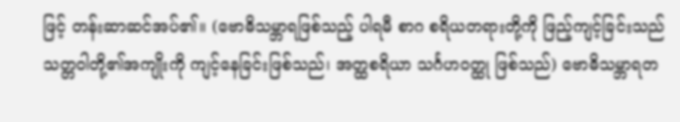ဖြင့် တန်းဆာဆင်အပ်၏။ (ဗောဓိသမ္ဘာရဖြစ်သည့် ပါရမီ စာဂ စရိယတရားတို့ကို ဖြည့်ကျင့်ခြင်းသည် သတ္တဝါတို့၏အကျိုးကို ကျင့်နေခြင်းဖြစ်သည်၊ အတ္ထစရိယာ သင်္ဂဟဝတ္ထု ဖြစ်သည်) ဗောဓိသမ္ဘာရတ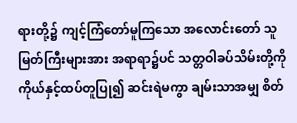ရားတို့၌ ကျင့်ကြံတော်မူကြသော အလောင်းတော် သူမြတ်ကြီးများအား အရာရာ၌ပင် သတ္တဝါခပ်သိမ်းတို့ကို ကိုယ်နှင့်ထပ်တူပြု၍ ဆင်းရဲမကွာ ချမ်းသာအမျှ စိတ်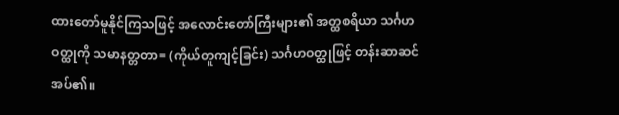ထားတော်မူနိုင်ကြသဖြင့် အလောင်းတော်ကြီးများ၏ အတ္ထစရိယာ သင်္ဂဟဝတ္ထုကို သမာနတ္တတာ= (ကိုယ်တူကျင့်ခြင်း) သင်္ဂဟဝတ္ထုဖြင့် တန်းဆာဆင်အပ်၏။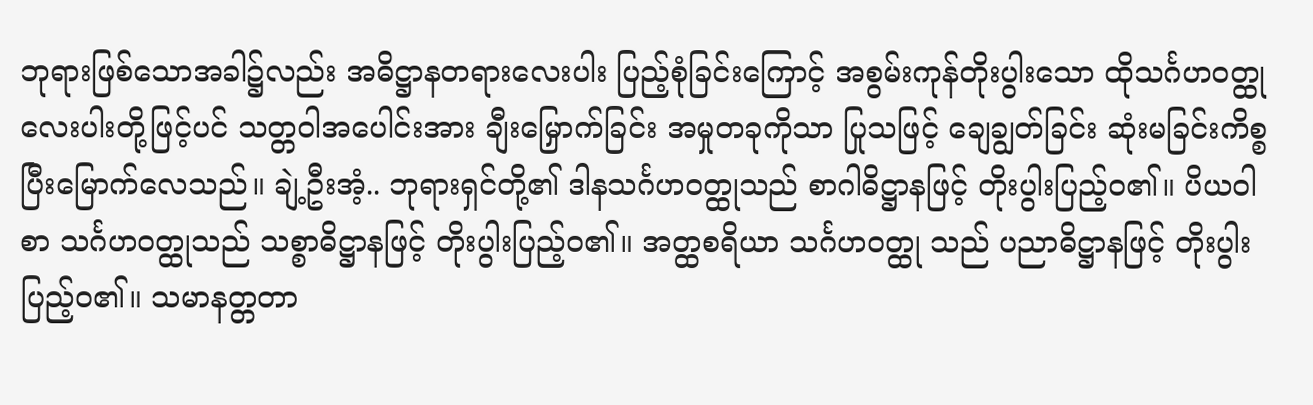ဘုရားဖြစ်သောအခါ၌လည်း အဓိဋ္ဌာနတရားလေးပါး ပြည့်စုံခြင်းကြောင့် အစွမ်းကုန်တိုးပွါးသော ထိုသင်္ဂဟဝတ္ထုလေးပါးတို့ဖြင့်ပင် သတ္တဝါအပေါင်းအား ချီးမြှောက်ခြင်း အမှုတခုကိုသာ ပြုသဖြင့် ချေချွတ်ခြင်း ဆုံးမခြင်းကိစ္စ ပြီးမြောက်လေသည်။ ချဲ့ဦးအံ့.. ဘုရားရှင်တို့၏ ဒါနသင်္ဂဟဝတ္ထုသည် စာဂါဓိဋ္ဌာနဖြင့် တိုးပွါးပြည့်ဝ၏။ ပိယဝါစာ သင်္ဂဟဝတ္ထုသည် သစ္စာဓိဋ္ဌာနဖြင့် တိုးပွါးပြည့်ဝ၏။ အတ္ထစရိယာ သင်္ဂဟဝတ္ထု သည် ပညာဓိဋ္ဌာနဖြင့် တိုးပွါးပြည့်ဝ၏။ သမာနတ္တတာ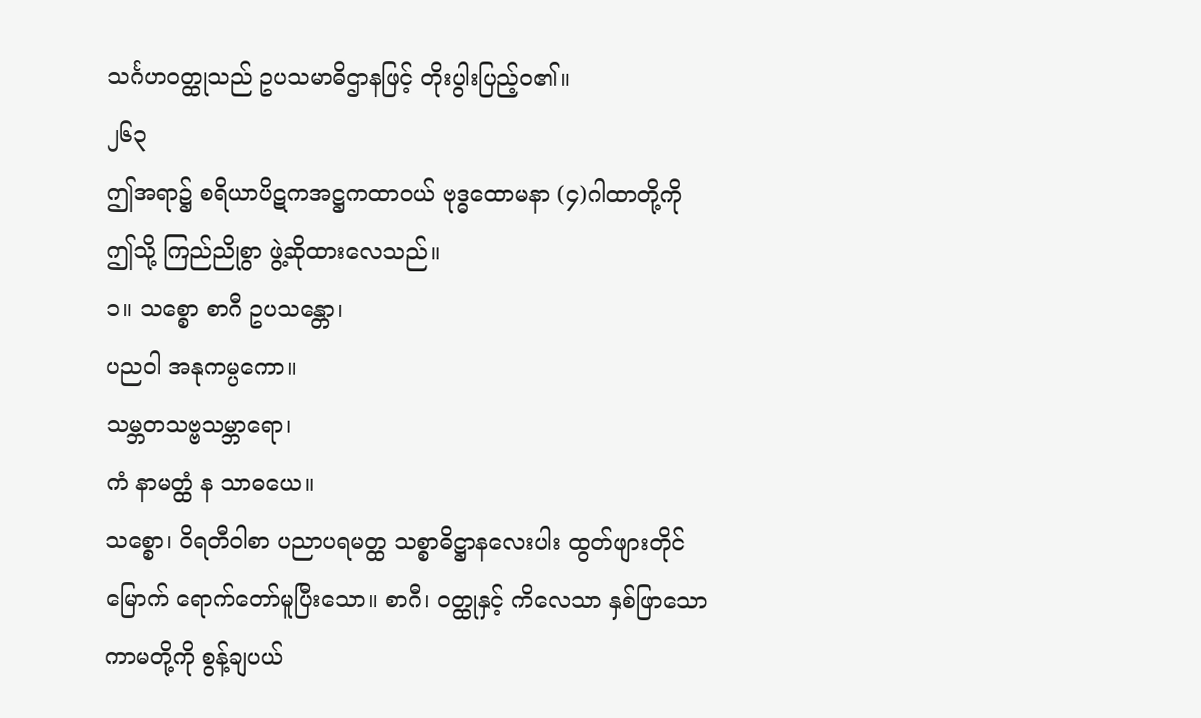သင်္ဂဟဝတ္ထုသည် ဥပသမာဓိဌာနဖြင့် တိုးပွါးပြည့်ဝ၏။
၂၆၃
ဤအရာ၌ စရိယာပိဋကအဋ္ဌကထာဝယ် ဗုဒ္ဓထောမနာ (၄)ဂါထာတို့ကို ဤသို့ ကြည်ညိုစွာ ဖွဲ့ဆိုထားလေသည်။
၁။ သစ္စော စာဂီ ဥပသန္တော၊
ပညဝါ အနုကမ္ပကော။
သမ္ဘတသဗ္ဗသမ္ဘာရော၊
ကံ နာမတ္ထံ န သာဓယေ။
သစ္စော၊ ဝိရတီဝါစာ ပညာပရမတ္ထ သစ္စာဓိဋ္ဌာနလေးပါး ထွတ်ဖျားတိုင်မြောက် ရောက်တော်မူပြီးသော။ စာဂီ၊ ဝတ္ထုနှင့် ကိလေသာ နှစ်ဖြာသော ကာမတို့ကို စွန့်ချပယ်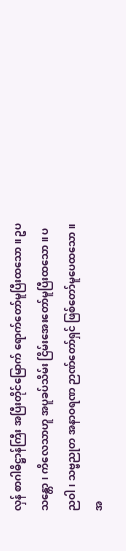လှန် စာဂါဓိဋ္ဌာန်ကြီး အပြီးတိုင်မြောက် ရောက်တော်မူပြီးထသော။ ဥပသန္တော၊ ကိလေသာဟူ အပူခပ်သိမ်း ငြိမ်းအေးတော်မူပြီးထသော။ ပညဝါ၊ သဗ္ဗညုတ အနာဝရဏ ဉာဏ်တော်ရှင် ဖြစ်တော်မူပေထသော။ အ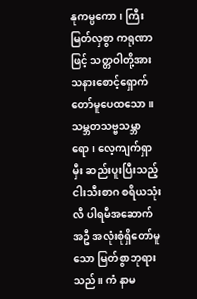နုကမ္ပကော၊ ကြီးမြတ်လှစွာ ကရုဏာဖြင့် သတ္တဝါတို့အား သနားစောင့်ရှောက်တော်မူပေထသော။ သမ္ဘတသဗ္ဗသမ္ဘာရော၊ လေ့ကျက်ရှာမှီး ဆည်းပူးပြီးသည့် ငါးသီးစာဂ စရိယသုံးလီ ပါရမီအဆောက်အဦ အလုံးစုံရှိတော်မူသော မြတ်စွာဘုရားသည်။ ကံ နာမ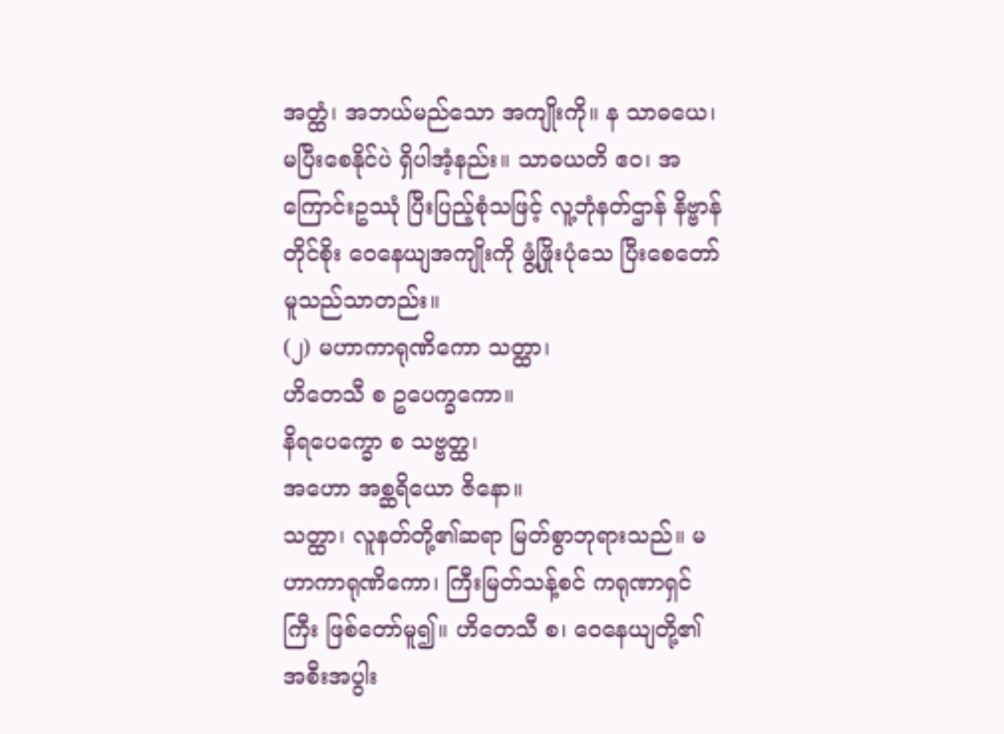အတ္ထံ၊ အဘယ်မည်သော အကျိုးကို။ န သာဓယေ၊ မပြီးစေနိုင်ပဲ ရှိပါအံ့နည်း။ သာဓယတိ ဧဝ၊ အကြောင်းဥဿုံ ပြီးပြည့်စုံသဖြင့် လူ့ဘုံနတ်ဌာန် နိဗ္ဗာန်တိုင်စိုး ဝေနေယျအကျိုးကို ဖွံ့ဖြိုးပုံသေ ပြီးစေတော်မူသည်သာတည်း။
(၂) မဟာကာရုဏိကော သတ္ထာ၊
ဟိတေသီ စ ဥပေက္ခကော။
နိရပေက္ခော စ သဗ္ဗတ္ထ၊
အဟော အစ္ဆရိယော ဇိနော။
သတ္ထာ၊ လူနတ်တို့၏ဆရာ မြတ်စွာဘုရားသည်။ မဟာကာရုဏိကော၊ ကြီးမြတ်သန့်စင် ကရုဏာရှင်ကြီး ဖြစ်တော်မူ၍။ ဟိတေသီ စ၊ ဝေနေယျတို့၏ အစီးအပွါး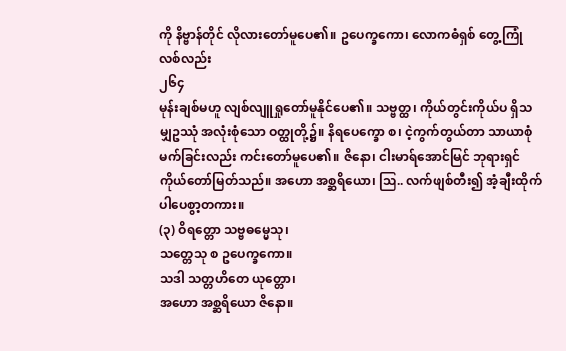ကို နိဗ္ဗာန်တိုင် လိုလားတော်မူပေ၏။ ဥပေက္ခကော၊ လောကဓံရှစ် တွေ့ကြုံလစ်လည်း
၂၆၄
မုန်းချစ်မဟူ လျစ်လျူရှုတော်မူနိုင်ပေ၏။ သဗ္ဗတ္ထ၊ ကိုယ်တွင်းကိုယ်ပ ရှိသမျှဥဿုံ အလုံးစုံသော ဝတ္ထုတို့၌။ နိရပေက္ခော စ၊ ငဲ့ကွက်တွယ်တာ သာယာစုံမက်ခြင်းလည်း ကင်းတော်မူပေ၏။ ဇိနော၊ ငါးမာရ်အောင်မြင် ဘုရားရှင်ကိုယ်တော်မြတ်သည်။ အဟော အစ္ဆရိယော၊ ဩ.. လက်ဖျစ်တီး၍ အံ့ချီးထိုက်ပါပေစွာ့တကား။
(၃) ဝိရတ္တော သဗ္ဗဓမ္မေသု၊
သတ္တေသု စ ဥပေက္ခကော။
သဒါ သတ္တဟိတေ ယုတ္တော၊
အဟော အစ္ဆရိယော ဇိနော။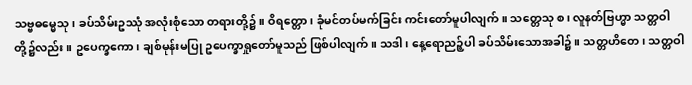သဗ္ဗဓမ္မေသု၊ ခပ်သိမ်းဥဿုံ အလုံးစုံသော တရားတို့၌။ ဝိရတ္တော၊ ခုံမင်တပ်မက်ခြင်း ကင်းတော်မူပါလျက်။ သတ္တေသု စ၊ လူနတ်ဗြဟ္မာ သတ္တဝါတို့၌လည်း။ ဥပေက္ခကော၊ ချစ်မုန်းမပြု ဥပေက္ခာရှုတော်မူသည် ဖြစ်ပါလျက်။ သဒါ၊ နေ့ရောညဉ့်ပါ ခပ်သိမ်းသောအခါ၌။ သတ္တဟိတေ၊ သတ္တဝါ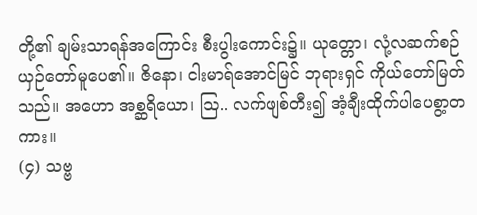တို့၏ ချမ်းသာရန်အကြောင်း စီးပွါးကောင်း၌။ ယုတ္တော၊ လုံ့လဆက်စဉ် ယှဉ်တော်မူပေ၏။ ဇိနော၊ ငါးမာရ်အောင်မြင် ဘုရားရှင် ကိုယ်တော်မြတ်သည်။ အဟော အစ္ဆရိယော၊ ဩ.. လက်ဖျစ်တီး၍ အံ့ချီးထိုက်ပါပေစွာ့တကား။
(၄) သဗ္ဗ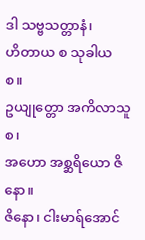ဒါ သဗ္ဗသတ္တာနံ၊
ဟိတာယ စ သုခါယ စ။
ဥယျုတ္တော အကိလာသူ စ၊
အဟော အစ္ဆရိယော ဇိနော။
ဇိနော၊ ငါးမာရ်အောင်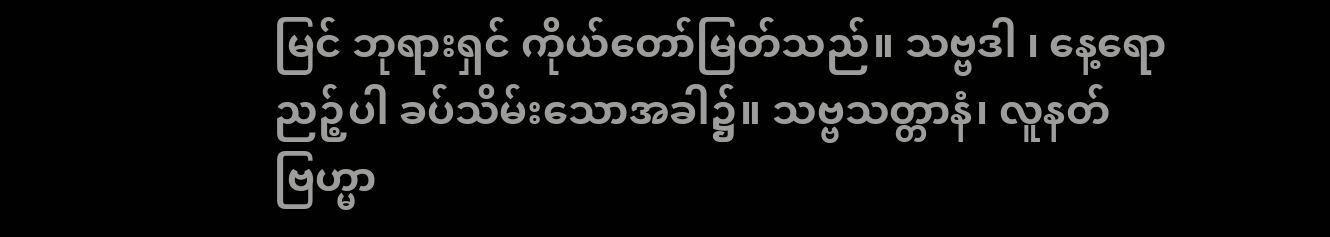မြင် ဘုရားရှင် ကိုယ်တော်မြတ်သည်။ သဗ္ဗဒါ ၊ နေ့ရောညဉ့်ပါ ခပ်သိမ်းသောအခါ၌။ သဗ္ဗသတ္တာနံ၊ လူနတ်ဗြဟ္မာ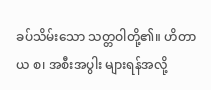ခပ်သိမ်းသော သတ္တဝါတို့၏။ ဟိတာယ စ၊ အစီးအပွါး များရန်အလို့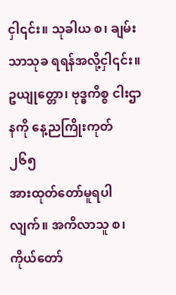ငှါ၎င်း။ သုခါယ စ၊ ချမ်းသာသုခ ရရန်အလို့ငှါ၎င်း။ ဥယျုတ္တော၊ ဗုဒ္ဓကိစ္စ ငါးဌာနကို နေ့ညကြိုးကုတ်
၂၆၅
အားထုတ်တော်မူရပါလျက်။ အကိလာသူ စ၊ ကိုယ်တော်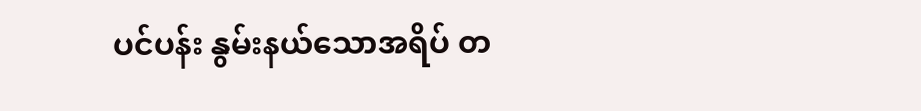ပင်ပန်း နွမ်းနယ်သောအရိပ် တ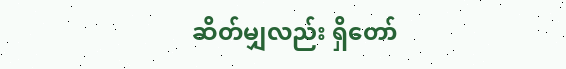ဆိတ်မျှလည်း ရှိတော်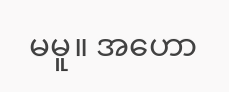မမူ။ အဟော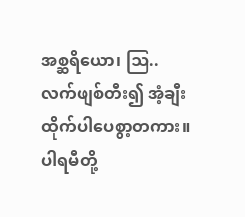အစ္ဆရိယော၊ ဩ.. လက်ဖျစ်တီး၍ အံ့ချီးထိုက်ပါပေစွာ့တကား။
ပါရမီတို့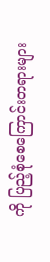ကို ပြည့်စုံစေကြောင်းတရားများ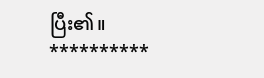ပြီး၏။
**********